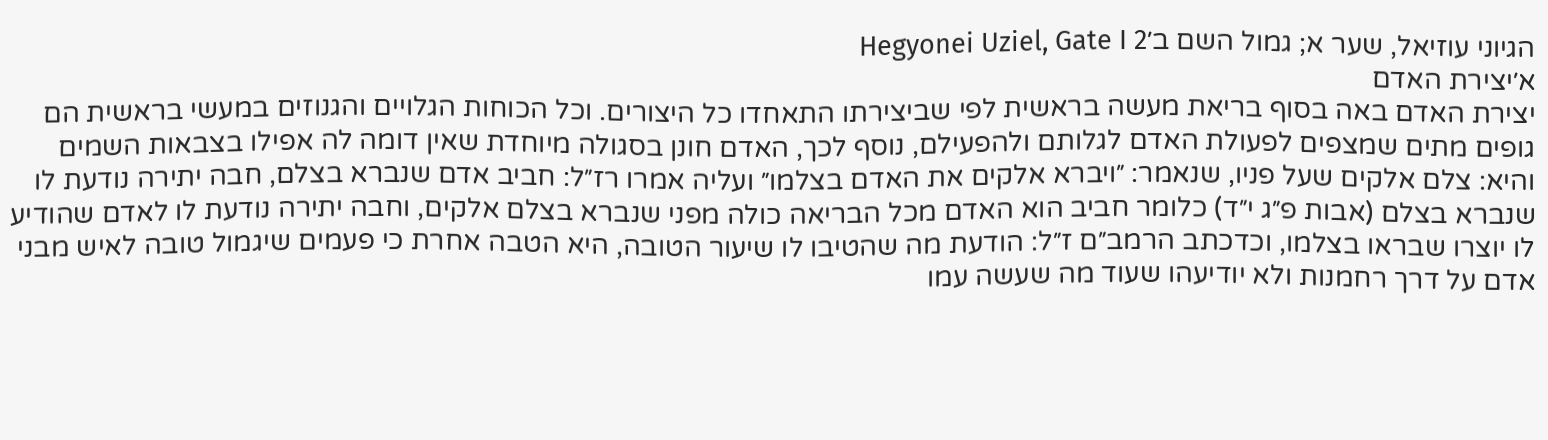הגיוני עוזיאל, שער א; גמול השם ב׳Hegyonei Uziel, Gate I 2
א׳יצירת האדם
יצירת האדם באה בסוף בריאת מעשה בראשית לפי שביצירתו התאחדו כל היצורים. וכל הכוחות הגלויים והגנוזים במעשי בראשית הם גופים מתים שמצפים לפעולת האדם לגלותם ולהפעילם, נוסף לכך, האדם חונן בסגולה מיוחדת שאין דומה לה אפילו בצבאות השמים והיא: צלם אלקים שעל פניו, שנאמר: ״ויברא אלקים את האדם בצלמו״ ועליה אמרו רז״ל: חביב אדם שנברא בצלם, חבה יתירה נודעת לו שנברא בצלם (אבות פ״ג י״ד) כלומר חביב הוא האדם מכל הבריאה כולה מפני שנברא בצלם אלקים, וחבה יתירה נודעת לו לאדם שהודיע לו יוצרו שבראו בצלמו, וכדכתב הרמב״ם ז״ל: הודעת מה שהטיבו לו שיעור הטובה, היא הטבה אחרת כי פעמים שיגמול טובה לאיש מבני אדם על דרך רחמנות ולא יודיעהו שעוד מה שעשה עמו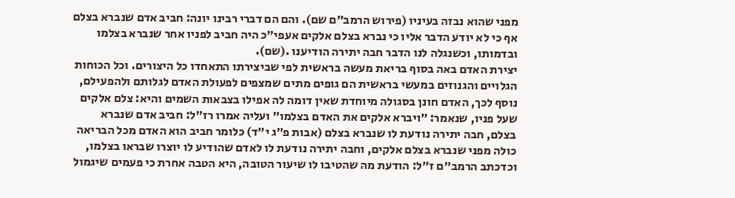מפני שהוא נבזה בעיניו (פירוש הרמב״ם שם). והם הם דברי רבינו יונה: חביב אדם שנברא בצלם אף כי לא יודע הדבר אליו כי נברא בצלם אלקים אעפי״כ היה חביב לפניו אחר שנברא בצלמו ובדמותו, וכשנגלה לנו הדבר חבה יתירה הודיענו .(שם).
יצירת האדם באה בסוף בריאת מעשה בראשית לפי שביצירתו התאחדו כל היצורים. וכל הכוחות הגלויים והגנוזים במעשי בראשית הם גופים מתים שמצפים לפעולת האדם לגלותם ולהפעילם, נוסף לכך, האדם חונן בסגולה מיוחדת שאין דומה לה אפילו בצבאות השמים והיא: צלם אלקים שעל פניו, שנאמר: ״ויברא אלקים את האדם בצלמו״ ועליה אמרו רז״ל: חביב אדם שנברא בצלם, חבה יתירה נודעת לו שנברא בצלם (אבות פ״ג י״ד) כלומר חביב הוא האדם מכל הבריאה כולה מפני שנברא בצלם אלקים, וחבה יתירה נודעת לו לאדם שהודיע לו יוצרו שבראו בצלמו, וכדכתב הרמב״ם ז״ל: הודעת מה שהטיבו לו שיעור הטובה, היא הטבה אחרת כי פעמים שיגמול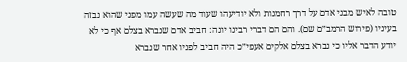טובה לאיש מבני אדם על דרך רחמנות ולא יודיעהו שעוד מה שעשה עמו מפני שהוא נבזה בעיניו (פירוש הרמב״ם שם). והם הם דברי רבינו יונה: חביב אדם שנברא בצלם אף כי לא יודע הדבר אליו כי נברא בצלם אלקים אעפי״כ היה חביב לפניו אחר שנברא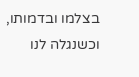בצלמו ובדמותו, וכשנגלה לנו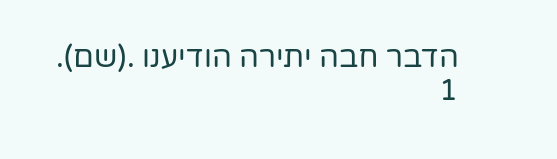הדבר חבה יתירה הודיענו .(שם).
1